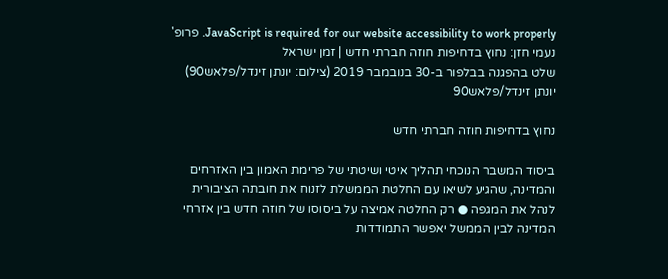JavaScript is required for our website accessibility to work properly. פרופ' נעמי חזן: נחוץ בדחיפות חוזה חברתי חדש | זמן ישראל
שלט בהפגנה בבלפור ב-30 בנובמבר 2019 (צילום: יונתן זינדל/פלאש90)
יונתן זינדל/פלאש90

נחוץ בדחיפות חוזה חברתי חדש

ביסוד המשבר הנוכחי תהליך איטי ושיטתי של פרימת האמון בין האזרחים והמדינה, שהגיע לשיאו עם החלטת הממשלת לזנוח את חובתה הציבורית לנהל את המגפה ● רק החלטה אמיצה על ביסוסו של חוזה חדש בין אזרחי המדינה לבין הממשל יאפשר התמודדות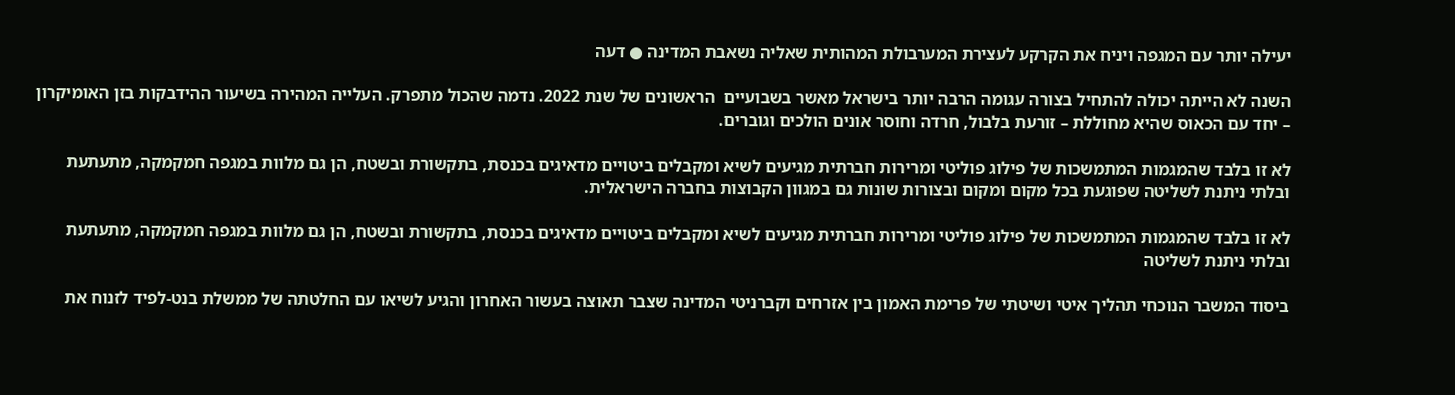יעילה יותר עם המגפה ויניח את הקרקע לעצירת המערבולת המהותית שאליה נשאבת המדינה ● דעה

השנה לא הייתה יכולה להתחיל בצורה עגומה הרבה יותר בישראל מאשר בשבועיים  הראשונים של שנת 2022. נדמה שהכול מתפרק. העלייה המהירה בשיעור ההידבקות בזן האומיקרון – יחד עם הכאוס שהיא מחוללת – זורעת בלבול, חרדה וחוסר אונים הולכים וגוברים.

לא זו בלבד שהמגמות המתמשכות של פילוג פוליטי ומרירות חברתית מגיעים לשיא ומקבלים ביטויים מדאיגים בכנסת, בתקשורת ובשטח, הן גם מלוות במגפה חמקמקה, מתעתעת ובלתי ניתנת לשליטה שפוגעת בכל מקום ומקום ובצורות שונות גם במגוון הקבוצות בחברה הישראלית.

לא זו בלבד שהמגמות המתמשכות של פילוג פוליטי ומרירות חברתית מגיעים לשיא ומקבלים ביטויים מדאיגים בכנסת, בתקשורת ובשטח, הן גם מלוות במגפה חמקמקה, מתעתעת ובלתי ניתנת לשליטה

ביסוד המשבר הנוכחי תהליך איטי ושיטתי של פרימת האמון בין אזרחים וקברניטי המדינה שצבר תאוצה בעשור האחרון והגיע לשיאו עם החלטתה של ממשלת בנט-לפיד לזנוח את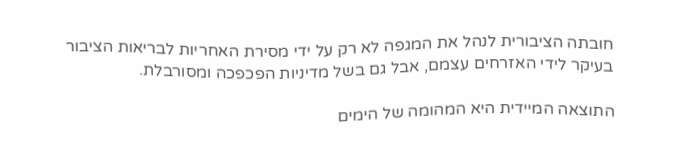חובתה הציבורית לנהל את המגפה לא רק על ידי מסירת האחריות לבריאות הציבור בעיקר לידי האזרחים עצמם, אבל גם בשל מדיניות הפכפכה ומסורבלת.

התוצאה המיידית היא המהומה של הימים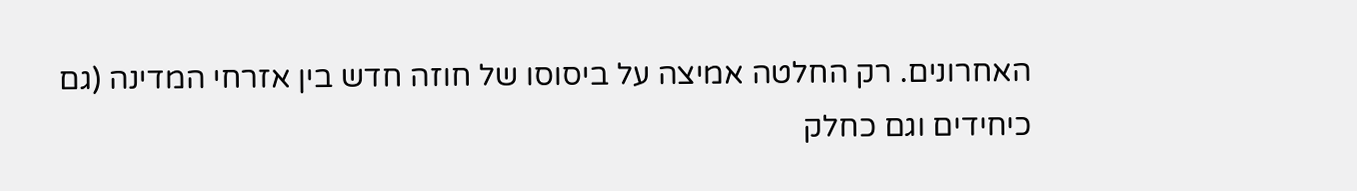האחרונים. רק החלטה אמיצה על ביסוסו של חוזה חדש בין אזרחי המדינה (גם כיחידים וגם כחלק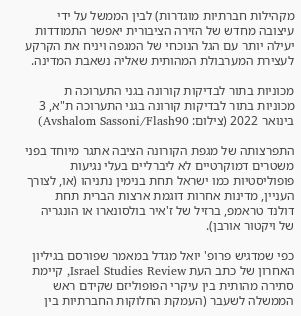מקהילות חברתיות מוגדרות) לבין הממשל על ידי עיצובה מחדש של הזירה הציבורית יאפשר התמודדות יעילה יותר עם הגל הנוכחי של המגפה ויניח את הקרקע לעצירת המערבולת המהותית שאליה נשאבת המדינה.

מכוניות בתור לבדיקות קורונה בגני התערוכה ת
מכוניות בתור לבדיקות קורונה בגני התערוכה ת"א, 3 בינואר 2022 (צילום: Avshalom Sassoni/Flash90)

התפרצותה של מגפת הקורונה הציבה אתגר מיוחד בפני משטרים דמוקרטיים לא ליברליים בעלי נגיעות פופוליסטיות כמו ישראל תחת בנימין נתניהו (או, לצורך העניין, מדינות אחרות דוגמת ארצות הברית תחת דולנד טראמפ, ברזיל של ז'איר בולסונארו או הונגריה של ויקטור אורבן).

כפי שמדגיש פרופ' יואל מגדל במאמר שפורסם בגיליון האחרון של כתב העת Israel Studies Review, קיימת סתירה מהותית בין עיקרי הפופוליזם שקידם ראש הממשלה לשעבר (העמקת החלוקות החברתיות בין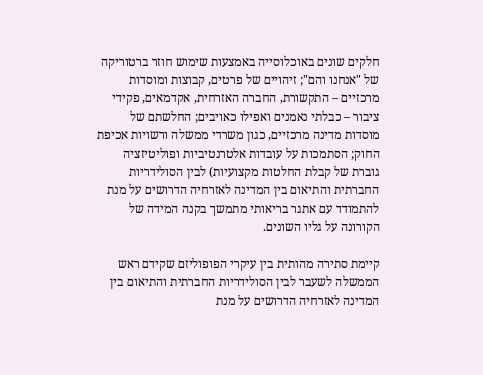חלקים שונים באוכלוסייה באמצעות שימוש חוזר ברטוריקה של "אנחנו והם"; זיהויים של פרטים, קבוצות ומוסדות מרכזיים – התקשורת, החברה האזרחית, אקדמאים, פקידי ציבור – כבלתי נאמנים ואפילו כאויבים; החלשתם של מוסדות מדינה מרכזיים, כגון משרדי ממשלה ורשויות אכיפת החוק; הסתמכות על עובדות אלטרנטיביות ופוליטיזציה גוברת של קבלת החלטות מקצועיות) לבין הסולידריות החברתית והתיאום בין המדינה לאזרחיה הדרושים על מנת להתמודד עם אתגר בריאותי מתמשך בקנה המידה של הקורונה על גליו השונים.

קיימת סתירה מהותית בין עיקרי הפופוליזם שקידם ראש הממשלה לשעבר לבין הסולידריות החברתית והתיאום בין המדינה לאזרחיה הדרושים על מנת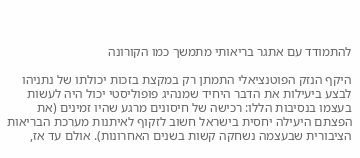להתמודד עם אתגר בריאותי מתמשך כמו הקורונה

היקף הנזק הפוטנציאלי התמתן רק במקצת בזכות יכולתו של נתניהו לבצע ביעילות את הדבר היחיד שמנהיג פופוליסטי יכול היה לעשות בעצמו בנסיבות הללו: רכישה של חיסונים מרגע שהיו זמינים (את הפצתם היעילה יחסית בישראל חשוב לזקוף לאיתנות מערכת הבריאות הציבורית שבעצמה נשחקה קשות בשנים האחרונות). אולם עד אז,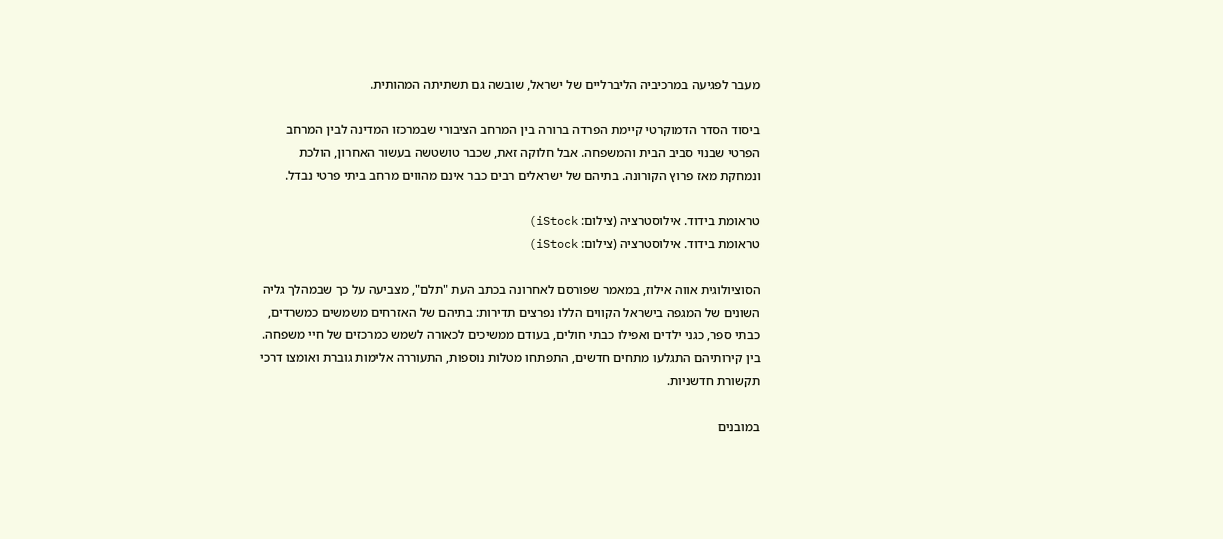מעבר לפגיעה במרכיביה הליברליים של ישראל, שובשה גם תשתיתה המהותית.

ביסוד הסדר הדמוקרטי קיימת הפרדה ברורה בין המרחב הציבורי שבמרכזו המדינה לבין המרחב הפרטי שבנוי סביב הבית והמשפחה. אבל חלוקה זאת, שכבר טושטשה בעשור האחרון, הולכת ונמחקת מאז פרוץ הקורונה. בתיהם של ישראלים רבים כבר אינם מהווים מרחב ביתי פרטי נבדל.

טראומת בידוד. אילוסטרציה (צילום: iStock)
טראומת בידוד. אילוסטרציה (צילום: iStock)

הסוציולוגית אווה אילוז, במאמר שפורסם לאחרונה בכתב העת "תלם", מצביעה על כך שבמהלך גליה השונים של המגפה בישראל הקווים הללו נפרצים תדירות: בתיהם של האזרחים משמשים כמשרדים, כבתי ספר, כגני ילדים ואפילו כבתי חולים, בעודם ממשיכים לכאורה לשמש כמרכזים של חיי משפחה. בין קירותיהם התגלעו מתחים חדשים, התפתחו מטלות נוספות, התעוררה אלימות גוברת ואומצו דרכי תקשורת חדשניות.

במובנים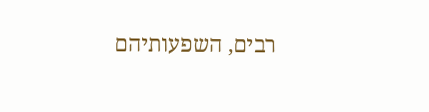רבים, השפעותיהם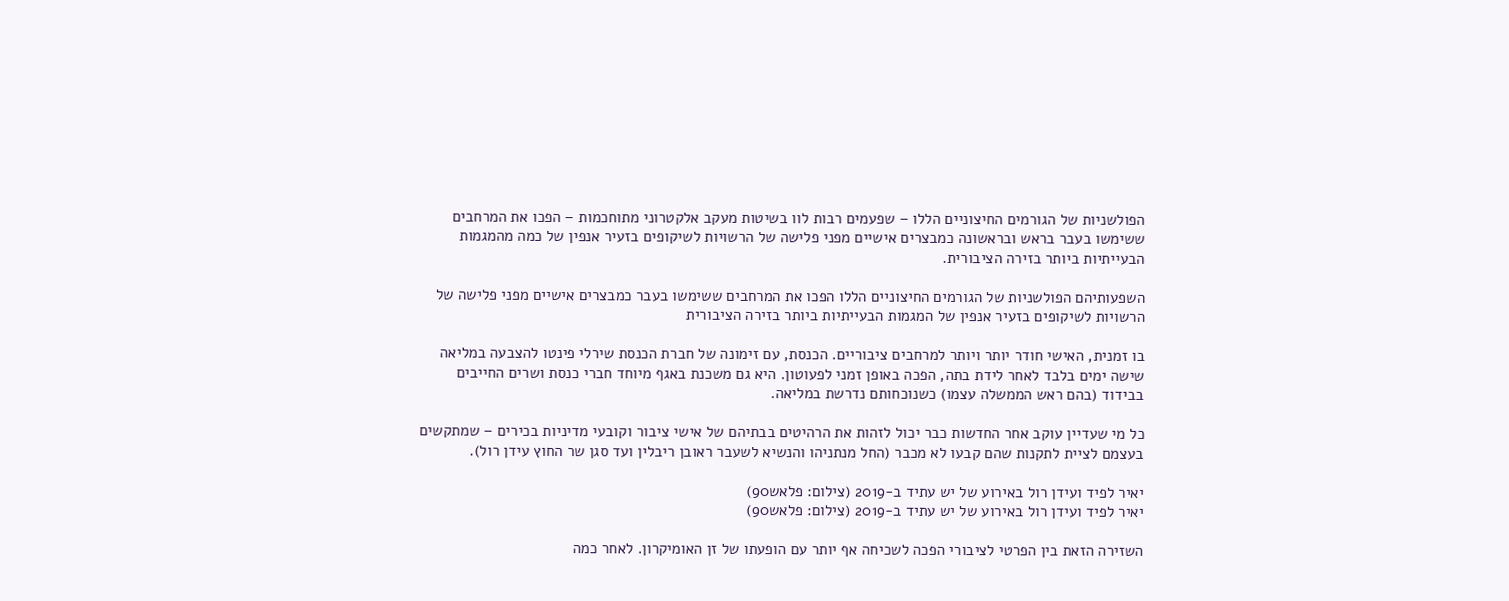הפולשניות של הגורמים החיצוניים הללו – שפעמים רבות לוו בשיטות מעקב אלקטרוני מתוחכמות – הפכו את המרחבים ששימשו בעבר בראש ובראשונה כמבצרים אישיים מפני פלישה של הרשויות לשיקופים בזעיר אנפין של כמה מהמגמות הבעייתיות ביותר בזירה הציבורית.

השפעותיהם הפולשניות של הגורמים החיצוניים הללו הפכו את המרחבים ששימשו בעבר כמבצרים אישיים מפני פלישה של הרשויות לשיקופים בזעיר אנפין של המגמות הבעייתיות ביותר בזירה הציבורית

בו זמנית, האישי חודר יותר ויותר למרחבים ציבוריים. הכנסת, עם זימונה של חברת הכנסת שירלי פינטו להצבעה במליאה שישה ימים בלבד לאחר לידת בתה, הפכה באופן זמני לפעוטון. היא גם משכנת באגף מיוחד חברי כנסת ושרים החייבים בבידוד (בהם ראש הממשלה עצמו) כשנוכחותם נדרשת במליאה.

כל מי שעדיין עוקב אחר החדשות כבר יכול לזהות את הרהיטים בבתיהם של אישי ציבור וקובעי מדיניות בכירים – שמתקשים בעצמם לציית לתקנות שהם קבעו לא מכבר (החל מנתניהו והנשיא לשעבר ראובן ריבלין ועד סגן שר החוץ עידן רול).

יאיר לפיד ועידן רול באירוע של יש עתיד ב-2019 (צילום: פלאש90)
יאיר לפיד ועידן רול באירוע של יש עתיד ב-2019 (צילום: פלאש90)

השזירה הזאת בין הפרטי לציבורי הפכה לשכיחה אף יותר עם הופעתו של זן האומיקרון. לאחר כמה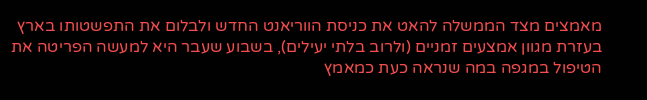מאמצים מצד הממשלה להאט את כניסת הווריאנט החדש ולבלום את התפשטותו בארץ בעזרת מגוון אמצעים זמניים (ולרוב בלתי יעילים), בשבוע שעבר היא למעשה הפריטה את הטיפול במגפה במה שנראה כעת כמאמץ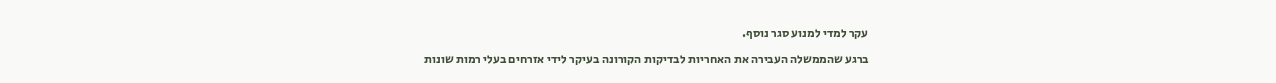עקר למדי למנוע סגר נוסף.

ברגע שהממשלה העבירה את האחריות לבדיקות הקורונה בעיקר לידי אזרחים בעלי רמות שונות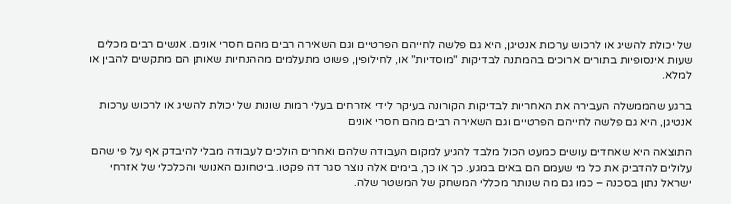של יכולת להשיג או לרכוש ערכות אנטיגן, היא גם פלשה לחייהם הפרטיים וגם השאירה רבים מהם חסרי אונים. אנשים רבים מכלים שעות אינסופיות בתורים ארוכים בהמתנה לבדיקות "מוסדיות" או, לחילופין, פשוט מתעלמים מההנחיות שאותן הם מתקשים להבין או למלא.

ברגע שהממשלה העבירה את האחריות לבדיקות הקורונה בעיקר לידי אזרחים בעלי רמות שונות של יכולת להשיג או לרכוש ערכות אנטיגן, היא גם פלשה לחייהם הפרטיים וגם השאירה רבים מהם חסרי אונים

התוצאה היא שאחדים עושים כמעט הכול מלבד להגיע למקום העבודה שלהם ואחרים הולכים לעבודה מבלי להיבדק אף על פי שהם עלולים להדביק את כל מי שעמם הם באים במגע. כך או כך, בימים אלה נוצר סגר דה פקטו. ביטחונם האנושי והכלכלי של אזרחי ישראל נתון בסכנה – כמו גם מה שנותר מכללי המשחק של המשטר שלה.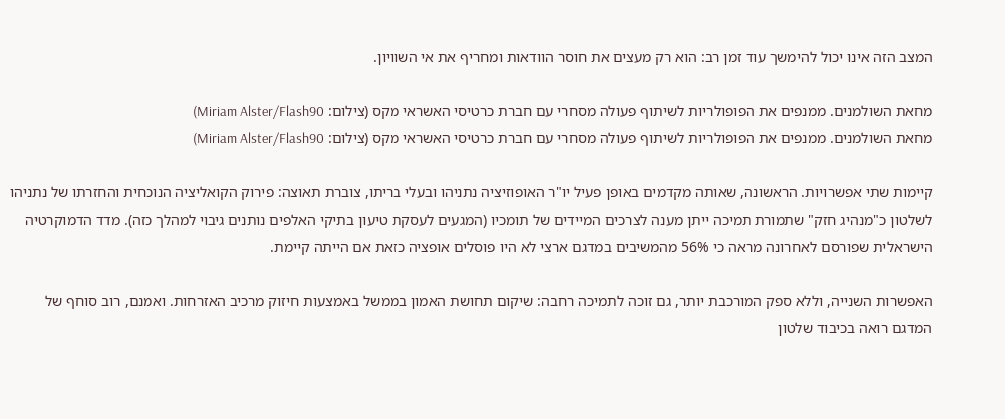המצב הזה אינו יכול להימשך עוד זמן רב: הוא רק מעצים את חוסר הוודאות ומחריף את אי השוויון.

מחאת השולמנים. ממנפים את הפופולריות לשיתוף פעולה מסחרי עם חברת כרטיסי האשראי מקס (צילום: Miriam Alster/Flash90)
מחאת השולמנים. ממנפים את הפופולריות לשיתוף פעולה מסחרי עם חברת כרטיסי האשראי מקס (צילום: Miriam Alster/Flash90)

קיימות שתי אפשרויות. הראשונה, שאותה מקדמים באופן פעיל יו"ר האופוזיציה נתניהו ובעלי בריתו, צוברת תאוצה: פירוק הקואליציה הנוכחית והחזרתו של נתניהו לשלטון כ"מנהיג חזק" שתמורת תמיכה ייתן מענה לצרכים המיידים של תומכיו (המגעים לעסקת טיעון בתיקי האלפים נותנים גיבוי למהלך כזה). מדד הדמוקרטיה הישראלית שפורסם לאחרונה מראה כי 56% מהמשיבים במדגם ארצי לא היו פוסלים אופציה כזאת אם הייתה קיימת.

האפשרות השנייה, וללא ספק המורכבת יותר, גם זוכה לתמיכה רחבה: שיקום תחושת האמון בממשל באמצעות חיזוק מרכיב האזרחות. ואמנם, רוב סוחף של המדגם רואה בכיבוד שלטון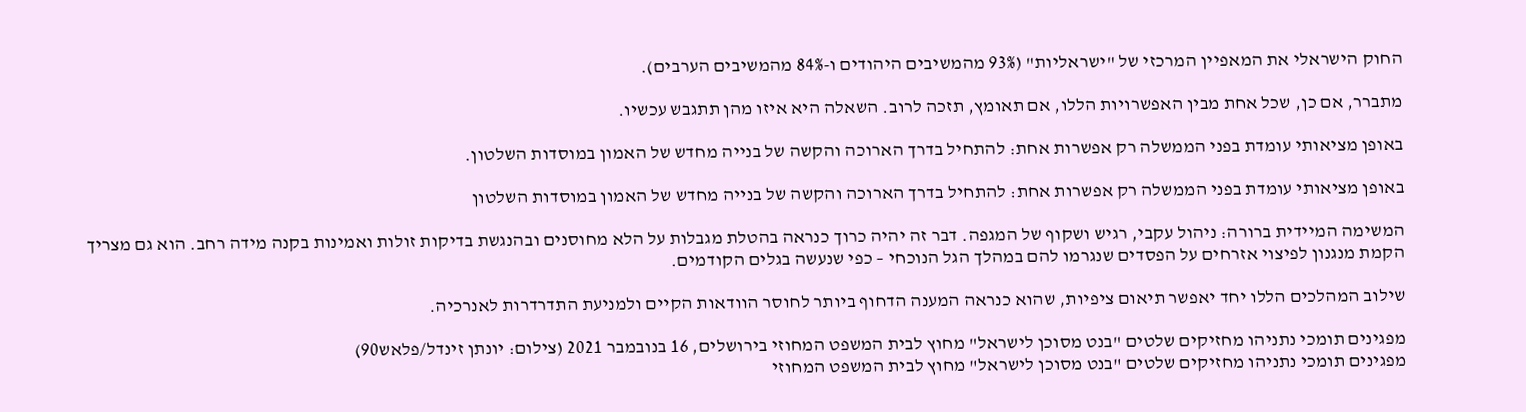החוק הישראלי את המאפיין המרכזי של "ישראליות" (93% מהמשיבים היהודים ו-84% מהמשיבים הערבים).

מתברר, אם כן, שכל אחת מבין האפשרויות הללו, אם תאומץ, תזכה לרוב. השאלה היא איזו מהן תתגבש עכשיו.

באופן מציאותי עומדת בפני הממשלה רק אפשרות אחת: להתחיל בדרך הארוכה והקשה של בנייה מחדש של האמון במוסדות השלטון.

באופן מציאותי עומדת בפני הממשלה רק אפשרות אחת: להתחיל בדרך הארוכה והקשה של בנייה מחדש של האמון במוסדות השלטון

המשימה המיידית ברורה: ניהול עקבי, רגיש ושקוף של המגפה. דבר זה יהיה כרוך כנראה בהטלת מגבלות על הלא מחוסנים ובהנגשת בדיקות זולות ואמינות בקנה מידה רחב. הוא גם מצריך הקמת מנגנון לפיצוי אזרחים על הפסדים שנגרמו להם במהלך הגל הנוכחי – כפי שנעשה בגלים הקודמים.

שילוב המהלכים הללו יחד יאפשר תיאום ציפיות, שהוא כנראה המענה הדחוף ביותר לחוסר הוודאות הקיים ולמניעת התדרדרות לאנרכיה.

מפגינים תומכי נתניהו מחזיקים שלטים "בנט מסוכן לישראל" מחוץ לבית המשפט המחוזי בירושלים, 16 בנובמבר 2021 (צילום: יונתן זינדל/פלאש90)
מפגינים תומכי נתניהו מחזיקים שלטים "בנט מסוכן לישראל" מחוץ לבית המשפט המחוזי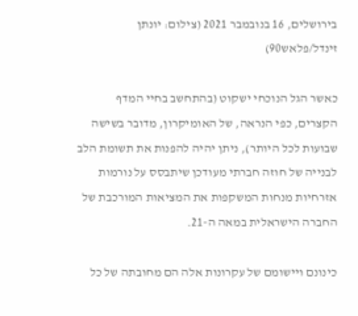בירושלים, 16 בנובמבר 2021 (צילום: יונתן זינדל/פלאש90)

כאשר הגל הנוכחי ישקוט (בהתחשב בחיי המדף הקצרים, כפי הנראה, של האומיקרון, מדובר בשישה שבועות לכל היותר), ניתן יהיה להפנות את תשומת הלב לבנייה של חוזה חברתי מעודכן שיתבסס על נורמות אזרחיות מנחות המשקפות את המציאות המורכבת של החברה הישראלית במאה ה-21.

כינונם ויישומם של עקרונות אלה הם מחובתה של כל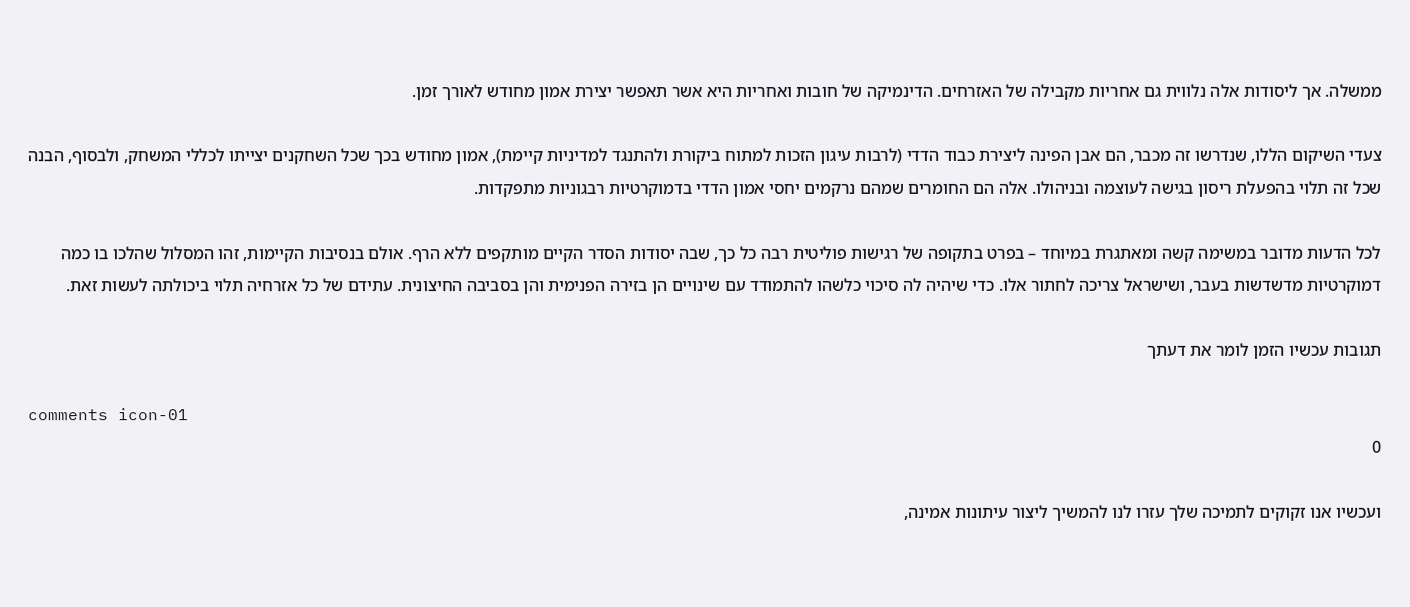ממשלה. אך ליסודות אלה נלווית גם אחריות מקבילה של האזרחים. הדינמיקה של חובות ואחריות היא אשר תאפשר יצירת אמון מחודש לאורך זמן.

צעדי השיקום הללו, שנדרשו זה מכבר, הם אבן הפינה ליצירת כבוד הדדי (לרבות עיגון הזכות למתוח ביקורת ולהתנגד למדיניות קיימת), אמון מחודש בכך שכל השחקנים יצייתו לכללי המשחק, ולבסוף, הבנה שכל זה תלוי בהפעלת ריסון בגישה לעוצמה ובניהולו. אלה הם החומרים שמהם נרקמים יחסי אמון הדדי בדמוקרטיות רבגוניות מתפקדות.

לכל הדעות מדובר במשימה קשה ומאתגרת במיוחד – בפרט בתקופה של רגישות פוליטית רבה כל כך, שבה יסודות הסדר הקיים מותקפים ללא הרף. אולם בנסיבות הקיימות, זהו המסלול שהלכו בו כמה דמוקרטיות מדשדשות בעבר, ושישראל צריכה לחתור אלו. כדי שיהיה לה סיכוי כלשהו להתמודד עם שינויים הן בזירה הפנימית והן בסביבה החיצונית. עתידם של כל אזרחיה תלוי ביכולתה לעשות זאת.

תגובות עכשיו הזמן לומר את דעתך

comments icon-01
0

ועכשיו אנו זקוקים לתמיכה שלך עזרו לנו להמשיך ליצור עיתונות אמינה,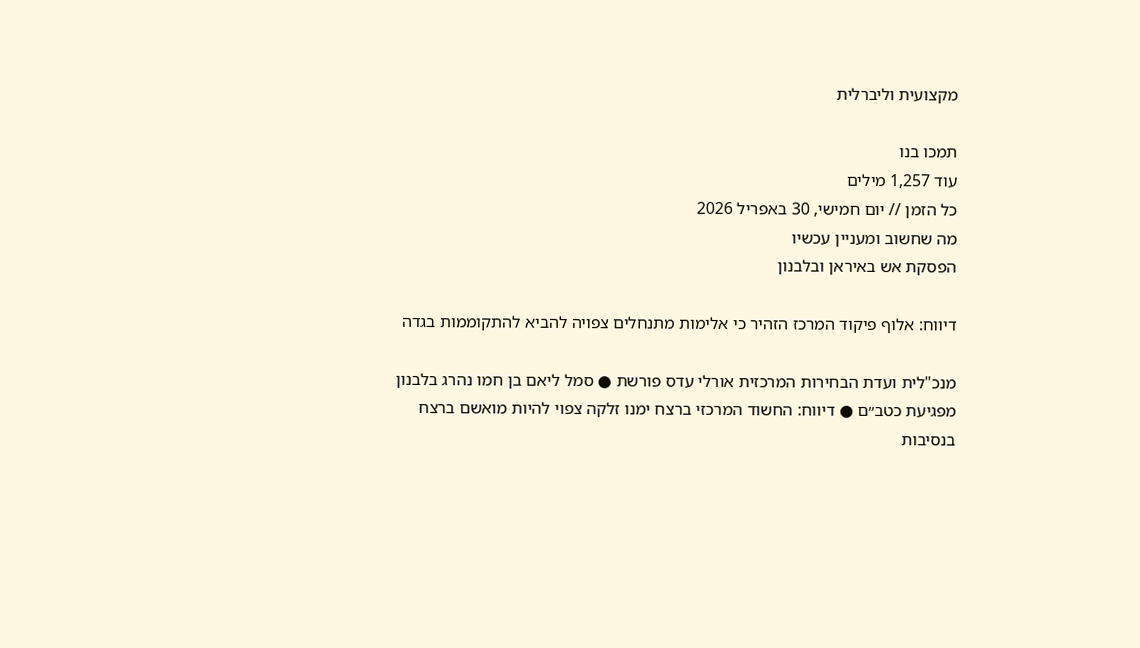מקצועית וליברלית

תמכו בנו
עוד 1,257 מילים
כל הזמן // יום חמישי, 30 באפריל 2026
מה שחשוב ומעניין עכשיו
הפסקת אש באיראן ובלבנון

דיווח: אלוף פיקוד המרכז הזהיר כי אלימות מתנחלים צפויה להביא להתקוממות בגדה

מנכ"לית ועדת הבחירות המרכזית אורלי עדס פורשת ● סמל ליאם בן חמו נהרג בלבנון מפגיעת כטב״ם ● דיווח: החשוד המרכזי ברצח ימנו זלקה צפוי להיות מואשם ברצח בנסיבות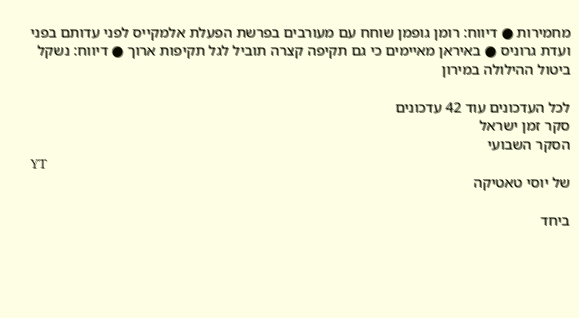מחמירות ● דיווח: רומן גופמן שוחח עם מעורבים בפרשת הפעלת אלמקייס לפני עדותם בפני ועדת גרוניס ● באיראן מאיימים כי גם תקיפה קצרה תוביל לגל תקיפות ארוך ● דיווח: נשקל ביטול ההילולה במירון

לכל העדכונים עוד 42 עדכונים
סקר זמן ישראל
הסקר השבועי
YT
של יוסי טאטיקה

ביחד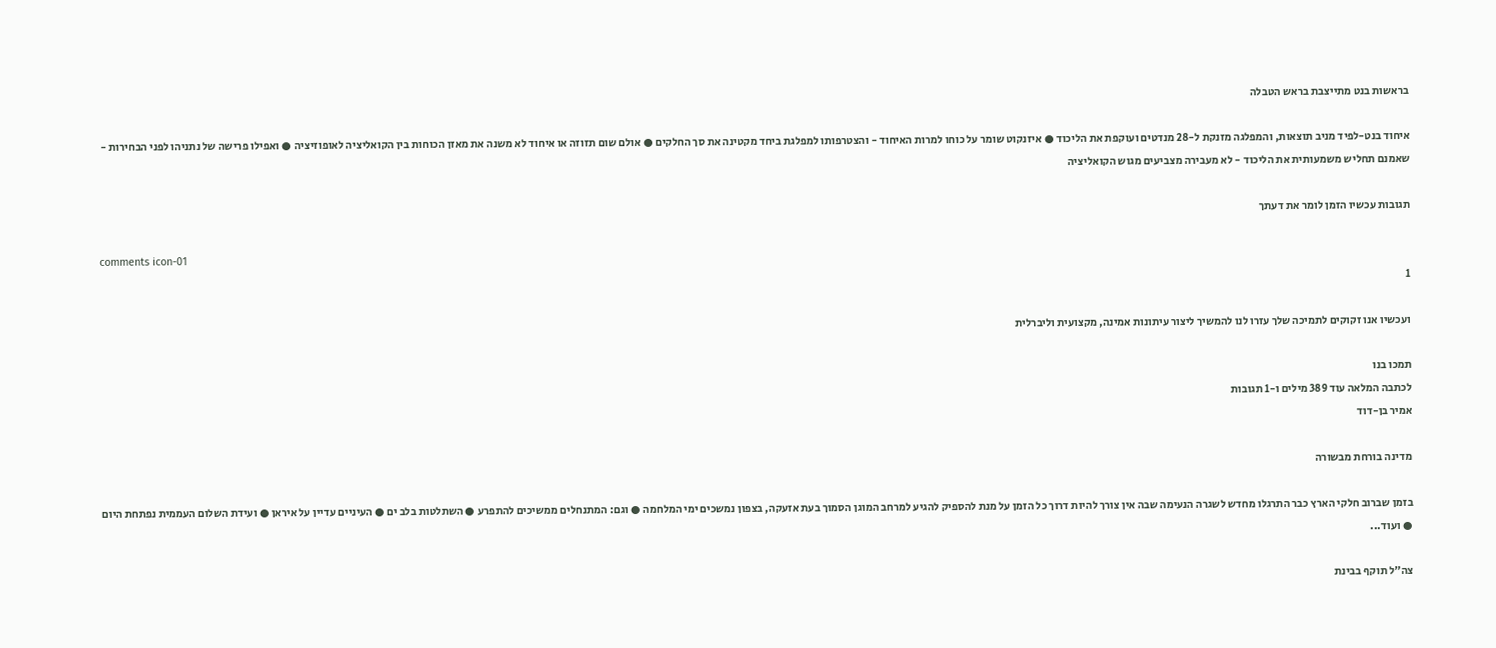בראשות בנט מתייצבת בראש הטבלה

איחוד בנט-לפיד מניב תוצאות, והמפלגה מזנקת ל-28 מנדטים ועוקפת את הליכוד ● איזנקוט שומר על כוחו למרות האיחוד - והצטרפותו למפלגת ביחד מקטינה את סך החלקים ● אולם שום תזוזה או איחוד לא משנה את מאזן הכוחות בין הקואליציה לאופוזיציה ● ואפילו פרישה של נתניהו לפני הבחירות - שאמנם תחליש משמעותית את הליכוד - לא מעבירה מצביעים מגוש הקואליציה

תגובות עכשיו הזמן לומר את דעתך

comments icon-01
1

ועכשיו אנו זקוקים לתמיכה שלך עזרו לנו להמשיך ליצור עיתונות אמינה, מקצועית וליברלית

תמכו בנו
לכתבה המלאה עוד 389 מילים ו-1 תגובות
אמיר בן-דוד

מדינה בורחת מבשורה

בזמן שברוב חלקי הארץ כבר התרגלו מחדש לשגרה הנעימה שבה אין צורך להיות דרוך כל הזמן על מנת להספיק להגיע למרחב המוגן הסמוך בעת אזעקה, בצפון נמשכים ימי המלחמה ● וגם: המתנחלים ממשיכים להתפרע ● השתלטות בלב ים ● העיניים עדיין על איראן ● ועידת השלום העממית נפתחת היום ● ועוד...

צה"ל תוקף בבינת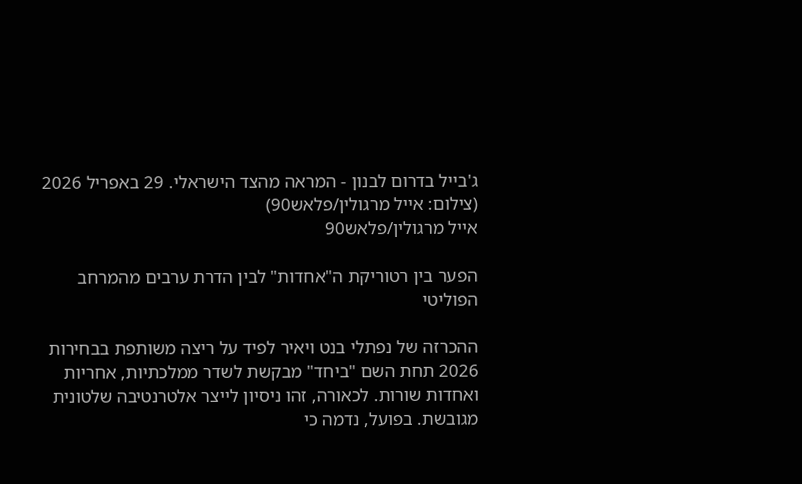ג'בייל בדרום לבנון - המראה מהצד הישראלי. 29 באפריל 2026 (צילום: אייל מרגולין/פלאש90)
אייל מרגולין/פלאש90

הפער בין רטוריקת ה"אחדות" לבין הדרת ערבים מהמרחב הפוליטי

ההכרזה של נפתלי בנט ויאיר לפיד על ריצה משותפת בבחירות 2026 תחת השם "ביחד" מבקשת לשדר ממלכתיות, אחריות ואחדות שורות. לכאורה, זהו ניסיון לייצר אלטרנטיבה שלטונית מגובשת. בפועל, נדמה כי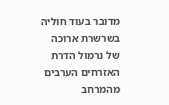מדובר בעוד חוליה בשרשרת ארוכה של נרמול הדרת האזרחים הערבים מהמרחב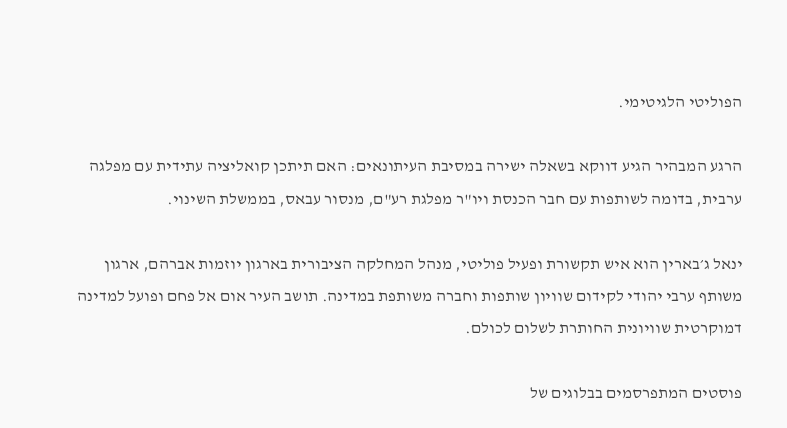הפוליטי הלגיטימי.

הרגע המבהיר הגיע דווקא בשאלה ישירה במסיבת העיתונאים: האם תיתכן קואליציה עתידית עם מפלגה ערבית, בדומה לשותפות עם חבר הכנסת ויו"ר מפלגת רע"ם, מנסור עבאס, בממשלת השינוי.

ינאל ג׳בארין הוא איש תקשורת ופעיל פוליטי, מנהל המחלקה הציבורית בארגון יוזמות אברהם, ארגון משותף ערבי יהודי לקידום שוויון שותפות וחברה משותפת במדינה. תושב העיר אום אל פחם ופועל למדינה דמוקרטית שוויונית החותרת לשלום לכולם.

פוסטים המתפרסמים בבלוגים של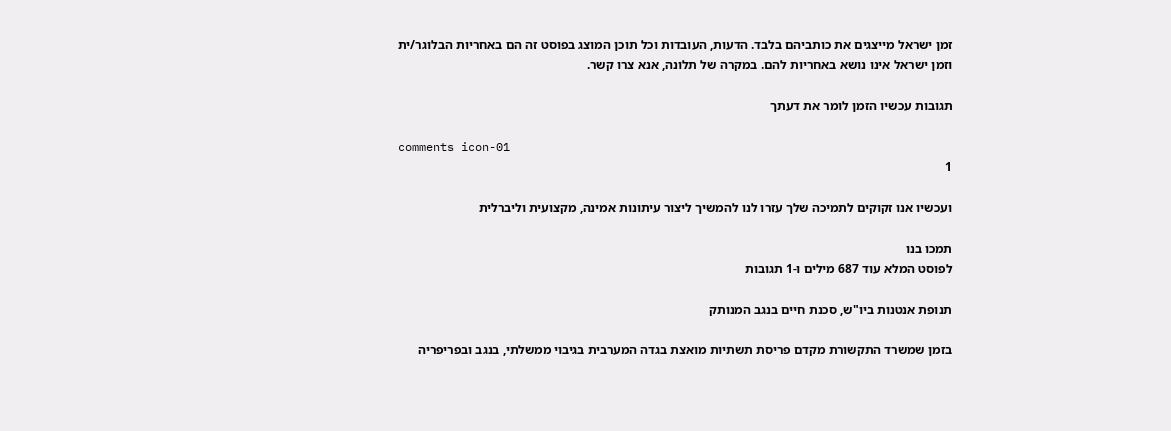זמן ישראל מייצגים את כותביהם בלבד. הדעות, העובדות וכל תוכן המוצג בפוסט זה הם באחריות הבלוגר/ית וזמן ישראל אינו נושא באחריות להם. במקרה של תלונה, אנא צרו קשר.

תגובות עכשיו הזמן לומר את דעתך

comments icon-01
1

ועכשיו אנו זקוקים לתמיכה שלך עזרו לנו להמשיך ליצור עיתונות אמינה, מקצועית וליברלית

תמכו בנו
לפוסט המלא עוד 687 מילים ו-1 תגובות

תנופת אנטנות ביו"ש, סכנת חיים בנגב המנותק

בזמן שמשרד התקשורת מקדם פריסת תשתיות מואצת בגדה המערבית בגיבוי ממשלתי, בנגב ובפריפריה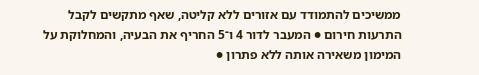ממשיכים להתמודד עם אזורים ללא קליטה, שאף מתקשים לקבל התרעות חירום ● המעבר לדור 4 ו־5 החריף את הבעיה, והמחלוקת על המימון משאירה אותה ללא פתרון ●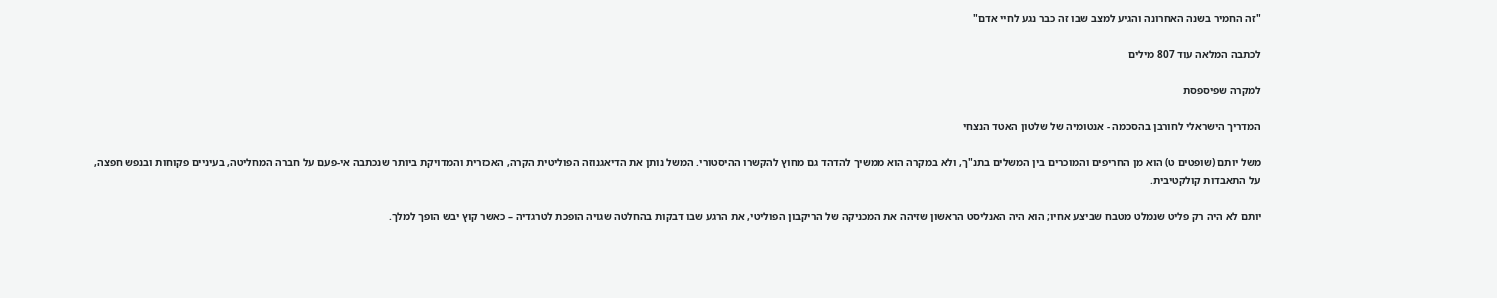"זה החמיר בשנה האחרונה והגיע למצב שבו זה כבר נגע לחיי אדם"

לכתבה המלאה עוד 807 מילים

למקרה שפיספסת

המדריך הישראלי לחורבן בהסכמה - אנטומיה של שלטון האטד הנצחי

משל יותם (שופטים ט) הוא מן החריפים והמוכרים בין המשלים בתנ"ך, ולא במקרה הוא ממשיך להדהד גם מחוץ להקשרו ההיסטורי. המשל נותן את הדיאגנוזה הפוליטית הקרה, האכזרית והמדויקת ביותר שנכתבה אי-פעם על חברה המחליטה, בעיניים פקוחות ובנפש חפצה, על התאבדות קולקטיבית.

יותם לא היה רק פליט שנמלט מטבח שביצע אחיו; הוא היה האנליסט הראשון שזיהה את המכניקה של הריקבון הפוליטי, את הרגע שבו דבקות בהחלטה שגויה הופכת לטרגדיה – כאשר קוץ יבש הופך למלך.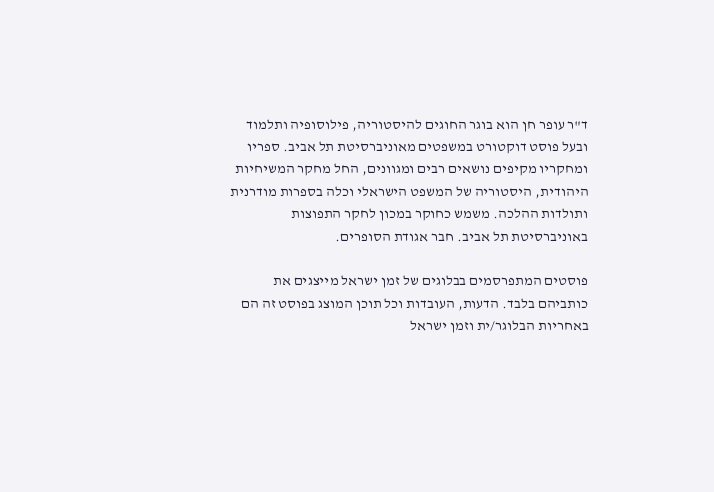ד"ר עופר חן הוא בוגר החוגים להיסטוריה, פילוסופיה ותלמוד ובעל פוסט דוקטורט במשפטים מאוניברסיטת תל אביב. ספריו ומחקריו מקיפים נושאים רבים ומגוונים, החל מחקר המשיחיות היהודית, היסטוריה של המשפט הישראלי וכלה בספרות מודרנית ותולדות ההלכה. משמש כחוקר במכון לחקר התפוצות באוניברסיטת תל אביב. חבר אגודת הסופרים.

פוסטים המתפרסמים בבלוגים של זמן ישראל מייצגים את כותביהם בלבד. הדעות, העובדות וכל תוכן המוצג בפוסט זה הם באחריות הבלוגר/ית וזמן ישראל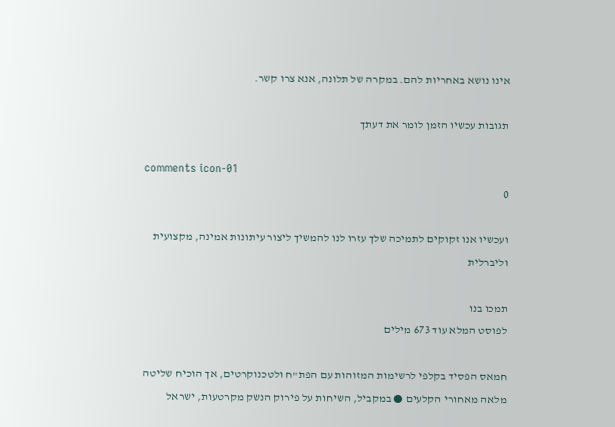אינו נושא באחריות להם. במקרה של תלונה, אנא צרו קשר.

תגובות עכשיו הזמן לומר את דעתך

comments icon-01
0

ועכשיו אנו זקוקים לתמיכה שלך עזרו לנו להמשיך ליצור עיתונות אמינה, מקצועית וליברלית

תמכו בנו
לפוסט המלא עוד 673 מילים

חמאס הפסיד בקלפי לרשימות המזוהות עם הפת"ח ולטכנוקרטים, אך הוכיח שליטה מלאה מאחורי הקלעים ● במקביל, השיחות על פירוק הנשק מקרטעות, ישראל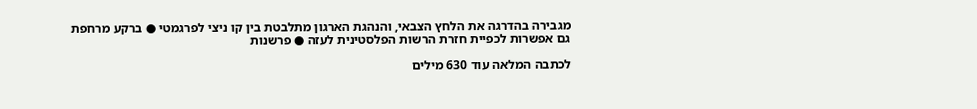מגבירה בהדרגה את הלחץ הצבאי, והנהגת הארגון מתלבטת בין קו ניצי לפרגמטי ● ברקע מרחפת גם אפשרות לכפיית חזרת הרשות הפלסטינית לעזה ● פרשנות

לכתבה המלאה עוד 630 מילים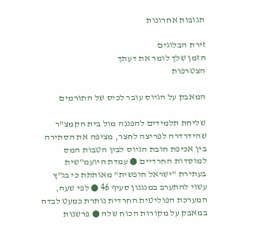תגובות אחרונות

זירת הבלוגים
הזמן שלך לומר את דעתך
הצטרפות

המאבק על הגיוס עובר לכיס של התורמים

שליחת תלמידים להפגנה מול בית הקמצ"ר שהידרדרה לפריצה לחצר, מציפה את הסתירה בין אכיפת חובת הגיוס לבין הטבות המס למוסדות החרדיים ● עמדת היועמ"שית בעתירת "ישראל חופשית" מאותתת כי בג"ץ עשוי להתערב במנגנון סעיף 46 ● לפי שעה, המערכת הפוליטית החרדית נותרת כמעט לבדה במאבק על מקורות הכוח שלה ● פרשנות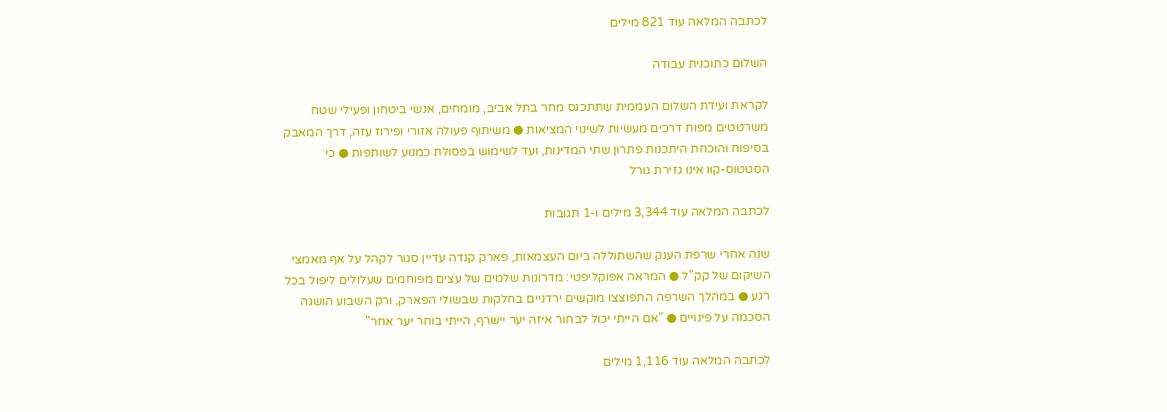לכתבה המלאה עוד 821 מילים

השלום כתוכנית עבודה

לקראת ועידת השלום העממית שתתכנס מחר בתל אביב, מומחים, אנשי ביטחון ופעילי שטח משרטטים מפות דרכים מעשיות לשינוי המציאות ● משיתוף פעולה אזורי ופירוז עזה, דרך המאבק בסיפוח והוכחת היתכנות פתרון שתי המדינות, ועד לשימוש בפסולת כמנוע לשותפות ● כי הסטטוס-קוו אינו גזירת גורל

לכתבה המלאה עוד 3,344 מילים ו-1 תגובות

שנה אחרי שרפת הענק שהשתוללה ביום העצמאות, פארק קנדה עדיין סגור לקהל על אף מאמצי השיקום של קק"ל ● המראה אפוקליפטי: מדרונות שלמים של עצים מפוחמים שעלולים ליפול בכל רגע ● במהלך השרפה התפוצצו מוקשים ירדניים בחלקות שבשולי הפארק, ורק השבוע הושגה הסכמה על פינויים ● "אם הייתי יכול לבחור איזה יער יישרף, הייתי בוחר יער אחר"

לכתבה המלאה עוד 1,116 מילים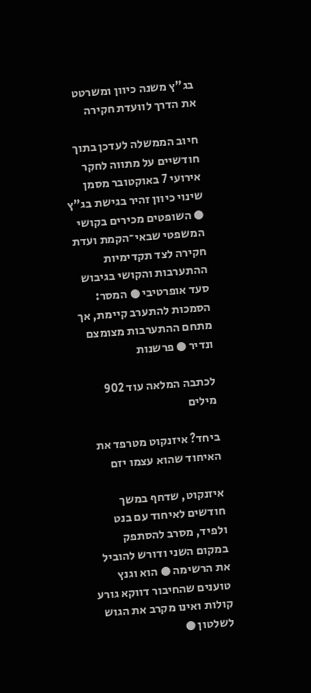בג"ץ משנה כיוון ומשרטט את הדרך לוועדת חקירה

חיוב הממשלה לעדכן בתוך חודשיים על מתווה לחקר אירועי 7 באוקטובר מסמן שינוי כיוון זהיר בגישת בג"ץ ● השופטים מכירים בקושי המשפטי שבאי־הקמת ועדת חקירה לצד תקדימיות ההתערבות והקושי בגיבוש סעד אופרטיבי ● המסר: הסמכות להתערב קיימת, אך מתחם ההתערבות מצומצם ונדיר ● פרשנות

לכתבה המלאה עוד 902 מילים

ביחד? איזנקוט מטרפד את האיחוד שהוא עצמו יזם

איזנקוט, שדחף במשך חודשים לאיחוד עם בנט ולפיד, מסרב להסתפק במקום השני ודורש להוביל את הרשימה ● הוא וגנץ טוענים שהחיבור דווקא גורע קולות ואינו מקרב את הגוש לשלטון ●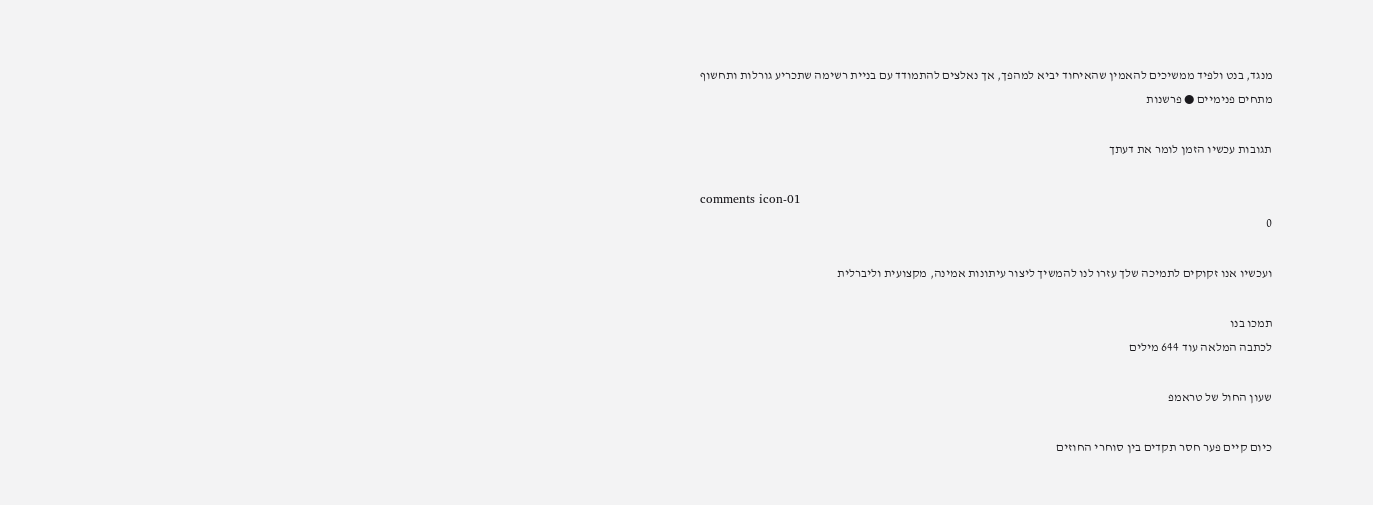מנגד, בנט ולפיד ממשיכים להאמין שהאיחוד יביא למהפך, אך נאלצים להתמודד עם בניית רשימה שתכריע גורלות ותחשוף מתחים פנימיים ● פרשנות

תגובות עכשיו הזמן לומר את דעתך

comments icon-01
0

ועכשיו אנו זקוקים לתמיכה שלך עזרו לנו להמשיך ליצור עיתונות אמינה, מקצועית וליברלית

תמכו בנו
לכתבה המלאה עוד 644 מילים

שעון החול של טראמפ

כיום קיים פער חסר תקדים בין סוחרי החוזים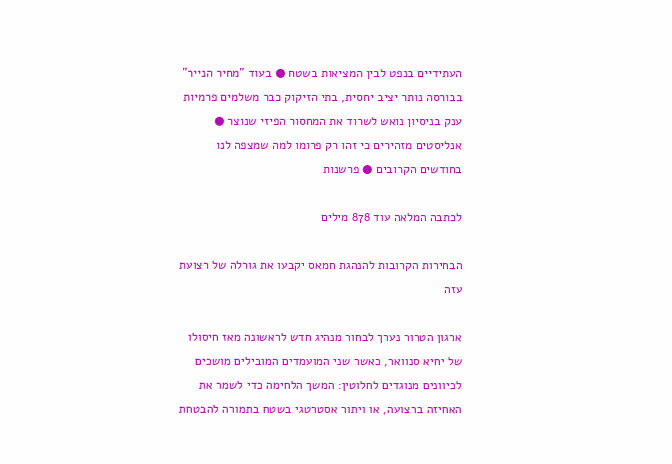העתידיים בנפט לבין המציאות בשטח ● בעוד "מחיר הנייר" בבורסה נותר יציב יחסית, בתי הזיקוק כבר משלמים פרמיות ענק בניסיון נואש לשרוד את המחסור הפיזי שנוצר ● אנליסטים מזהירים כי זהו רק פרומו למה שמצפה לנו בחודשים הקרובים ● פרשנות

לכתבה המלאה עוד 878 מילים

הבחירות הקרובות להנהגת חמאס יקבעו את גורלה של רצועת עזה

ארגון הטרור נערך לבחור מנהיג חדש לראשונה מאז חיסולו של יחיא סנוואר, כאשר שני המועמדים המובילים מושכים לכיוונים מנוגדים לחלוטין: המשך הלחימה כדי לשמר את האחיזה ברצועה, או ויתור אסטרטגי בשטח בתמורה להבטחת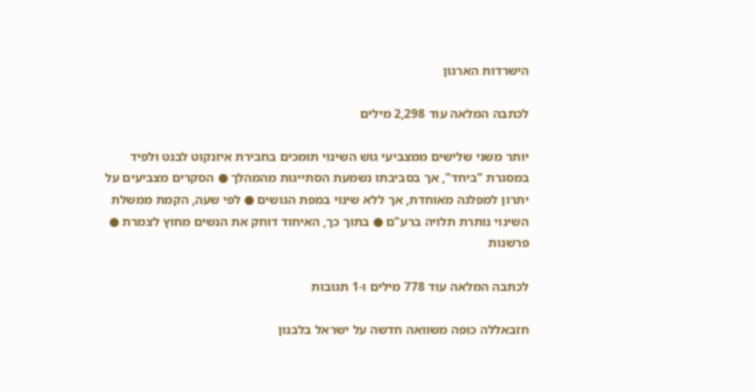הישרדות הארגון

לכתבה המלאה עוד 2,298 מילים

יותר משני שלישים ממצביעי גוש השינוי תומכים בחבירת איזנקוט לבנט ולפיד במסגרת "ביחד", אך בסביבתו נשמעת הסתייגות מהמהלך ● הסקרים מצביעים על יתרון למפלגה מאוחדת, אך ללא שינוי במפת הגושים ● לפי שעה, הקמת ממשלת השינוי נותרת תלויה ברע"ם ● בתוך כך, האיחוד דוחק את הנשים מחוץ לצמרת ● פרשנות

לכתבה המלאה עוד 778 מילים ו-1 תגובות

חזבאללה כופה משוואה חדשה על ישראל בלבנון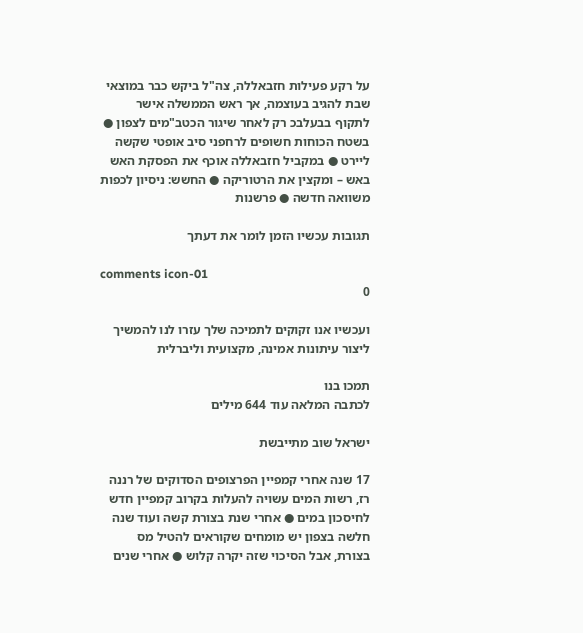על רקע פעילות חזבאללה, צה"ל ביקש כבר במוצאי שבת להגיב בעוצמה, אך ראש הממשלה אישר לתקוף בבעלבכ רק לאחר שיגור הכטב"מים לצפון ● בשטח הכוחות חשופים לרחפני סיב אופטי שקשה ליירט ● במקביל חזבאללה אוכף את הפסקת האש באש – ומקצין את הרטוריקה ● החשש: ניסיון לכפות משוואה חדשה ● פרשנות

תגובות עכשיו הזמן לומר את דעתך

comments icon-01
0

ועכשיו אנו זקוקים לתמיכה שלך עזרו לנו להמשיך ליצור עיתונות אמינה, מקצועית וליברלית

תמכו בנו
לכתבה המלאה עוד 644 מילים

ישראל שוב מתייבשת

17 שנה אחרי קמפיין הפרצופים הסדוקים של רננה רז, רשות המים עשויה להעלות בקרוב קמפיין חדש לחיסכון במים ● אחרי שנת בצורת קשה ועוד שנה חלשה בצפון יש מומחים שקוראים להטיל מס בצורת, אבל הסיכוי שזה יקרה קלוש ● אחרי שנים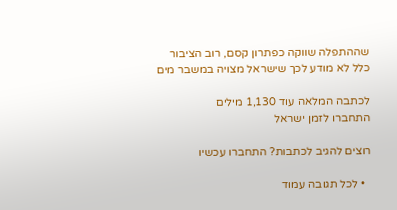שההתפלה שווקה כפתרון קסם, רוב הציבור כלל לא מודע לכך שישראל מצויה במשבר מים

לכתבה המלאה עוד 1,130 מילים
התחברו לזמן ישראל

רוצים להגיב לכתבות? התחברו עכשיו

  • לכל תגובה עמוד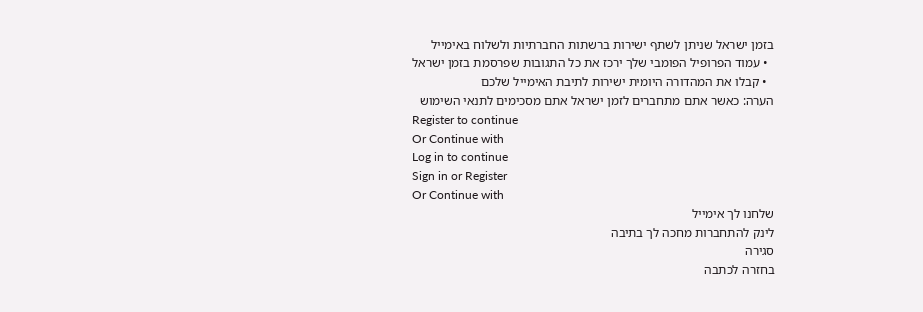בזמן ישראל שניתן לשתף ישירות ברשתות החברתיות ולשלוח באימייל
  • עמוד הפרופיל הפומבי שלך ירכז את כל התגובות שפרסמת בזמן ישראל
  • קבלו את המהדורה היומית ישירות לתיבת האימייל שלכם
הערה: כאשר אתם מתחברים לזמן ישראל אתם מסכימים לתנאי השימוש
Register to continue
Or Continue with
Log in to continue
Sign in or Register
Or Continue with
שלחנו לך אימייל
לינק להתחברות מחכה לך בתיבה
סגירה
בחזרה לכתבה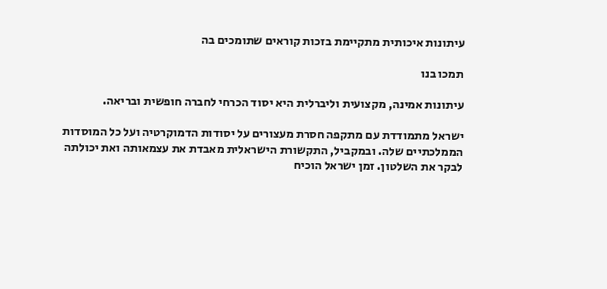עיתונות איכותית מתקיימת בזכות קוראים שתומכים בה

תמכו בנו

עיתונות אמינה, מקצועית וליברלית היא יסוד הכרחי לחברה חופשית ובריאה.

ישראל מתמודדת עם מתקפה חסרת מעצורים על יסודות הדמוקרטיה ועל כל המוסדות הממלכתיים שלה. ובמקביל, התקשורת הישראלית מאבדת את עצמאותה ואת יכולתה לבקר את השלטון. זמן ישראל הוכיח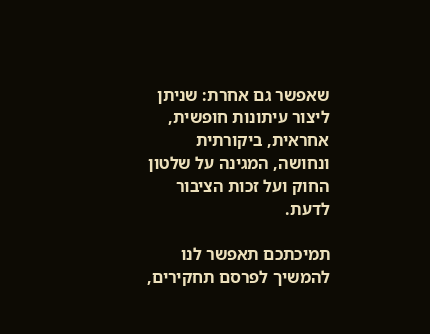שאפשר גם אחרת: שניתן ליצור עיתונות חופשית, אחראית, ביקורתית ונחושה, המגינה על שלטון החוק ועל זכות הציבור לדעת.

תמיכתכם תאפשר לנו להמשיך לפרסם תחקירים,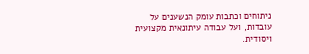ניתוחים וכתבות עומק הנשענים על עובדות, ועל עבודה עיתונאית מקצועית ויסודית.